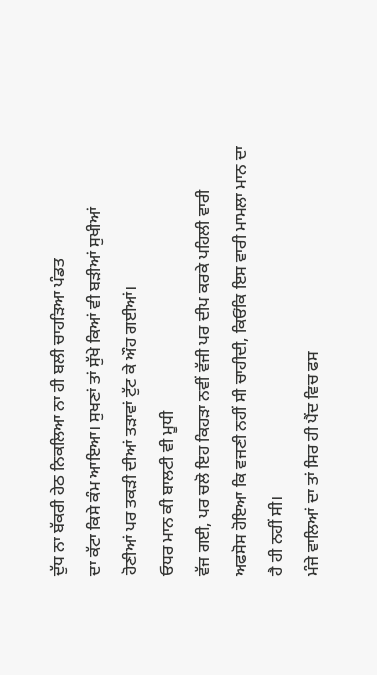ਦੁੱਧ ਨਾ ਬੱਕਰੀ ਹੇਠ ਨਿਕਲਿਆ ਨਾ ਹੀ ਬਲੀ ਚਾਹੜਿਆ ਪੰਡਤ
ਦਾ ਕੱਟਾ ਕਿਸੇ ਕੰਮ ਆਇਆ। ਸੁਖਣਾਂ ਤਾਂ ਸੁੱਖੇ ਕਿਆਂ ਵੀ ਬੜੀਆਂ ਸੁਖੀਆਂ
ਹੋਣੀਆਂ ਪਰ ਤਕੜੀ ਦੀਆਂ ਤੜਾਵਾਂ ਟੁੱਟ ਕੇ ਔਹ ਗਈਆਂ।
ਓਧਰ ਮਾਨ ਕੀ ਬਾਲਟੀ ਵੀ ਮੂਧੀ
ਵੱਜ ਗਈ, ਪਰ ਚਲੋ ਇਹ ਕਿਹੜਾ ਨਵੀਂ ਵੱਜੀ ਪਰ ਦੀਪ ਕਰਕੇ ਪਹਿਲੀ ਵਾਰੀ
ਅਫਸੋਸ ਹੋਇਆ ਕਿ ਵਜਣੀ ਨਹੀਂ ਸੀ ਚਾਹੀਦੀ, ਕਿਓਂਕਿ ਇਸ ਵਾਰੀ ਮਾਮਲਾ ਮਾਨ ਦਾ
ਹੈ ਹੀ ਨਹੀਂ ਸੀ।
ਮੰਜੇ ਵਾਲਿਆਂ ਦਾ ਤਾਂ ਸਿਰ ਹੀ ਪੈਂਦ ਵਿਚ ਫਸ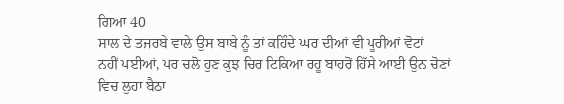ਗਿਆ 40
ਸਾਲ ਦੇ ਤਜਰਬੇ ਵਾਲੇ ਉਸ ਬਾਬੇ ਨੂੰ ਤਾਂ ਕਹਿੰਦੇ ਘਰ ਦੀਆਂ ਵੀ ਪੂਰੀਆਂ ਵੋਟਾਂ
ਨਹੀਂ ਪਈਆਂ, ਪਰ ਚਲੋ ਹੁਣ ਕੁਝ ਚਿਰ ਟਿਕਿਆ ਰਹੂ ਬਾਹਰੋਂ ਹਿੱਸੇ ਆਈ ਉਨ ਚੋਣਾਂ
ਵਿਚ ਲੁਹਾ ਬੈਠਾ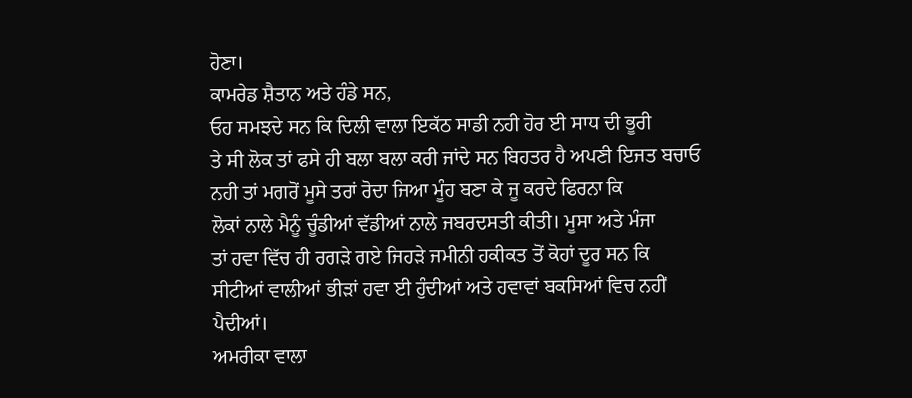ਹੋਣਾ।
ਕਾਮਰੇਡ ਸ਼ੈਤਾਨ ਅਤੇ ਹੰਡੇ ਸਨ,
ਓਹ ਸਮਝਦੇ ਸਨ ਕਿ ਦਿਲੀ ਵਾਲਾ ਇਕੱਠ ਸਾਡੀ ਨਹੀ ਹੋਰ ਈ ਸਾਧ ਦੀ ਭੂਰੀ
ਤੇ ਸੀ ਲੋਕ ਤਾਂ ਫਸੇ ਹੀ ਬਲਾ ਬਲਾ ਕਰੀ ਜਾਂਦੇ ਸਨ ਬਿਹਤਰ ਹੈ ਅਪਣੀ ਇਜਤ ਬਚਾਓ
ਨਹੀ ਤਾਂ ਮਗਰੋਂ ਮੂਸੇ ਤਰਾਂ ਰੋਦਾ ਜਿਆ ਮੂੰਹ ਬਣਾ ਕੇ ਜੂ ਕਰਦੇ ਫਿਰਨਾ ਕਿ
ਲੋਕਾਂ ਨਾਲੇ ਮੈਨੂੰ ਚੂੰਡੀਆਂ ਵੱਡੀਆਂ ਨਾਲੇ ਜਬਰਦਸਤੀ ਕੀਤੀ। ਮੂਸਾ ਅਤੇ ਮੰਜਾ
ਤਾਂ ਹਵਾ ਵਿੱਚ ਹੀ ਰਗੜੇ ਗਏ ਜਿਹੜੇ ਜਮੀਨੀ ਹਕੀਕਤ ਤੋਂ ਕੋਹਾਂ ਦੂਰ ਸਨ ਕਿ
ਸੀਟੀਆਂ ਵਾਲੀਆਂ ਭੀੜਾਂ ਹਵਾ ਈ ਹੁੰਦੀਆਂ ਅਤੇ ਹਵਾਵਾਂ ਬਕਸਿਆਂ ਵਿਚ ਨਹੀਂ
ਪੈਦੀਆਂ।
ਅਮਰੀਕਾ ਵਾਲਾ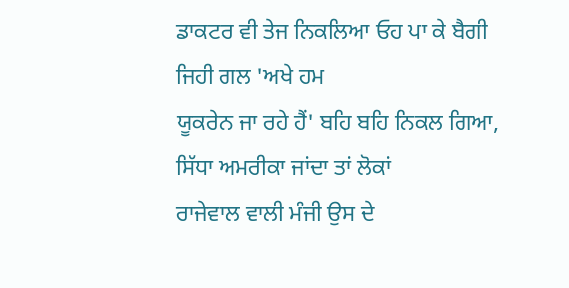ਡਾਕਟਰ ਵੀ ਤੇਜ ਨਿਕਲਿਆ ਓਹ ਪਾ ਕੇ ਬੈਗੀ ਜਿਹੀ ਗਲ 'ਅਖੇ ਹਮ
ਯੂਕਰੇਨ ਜਾ ਰਹੇ ਹੈਂ' ਬਹਿ ਬਹਿ ਨਿਕਲ ਗਿਆ, ਸਿੱਧਾ ਅਮਰੀਕਾ ਜਾਂਦਾ ਤਾਂ ਲੋਕਾਂ
ਰਾਜੇਵਾਲ ਵਾਲੀ ਮੰਜੀ ਉਸ ਦੇ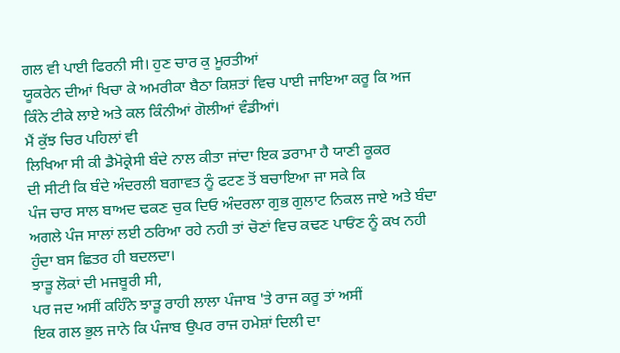ਗਲ ਵੀ ਪਾਈ ਫਿਰਨੀ ਸੀ। ਹੁਣ ਚਾਰ ਕੁ ਮੂਰਤੀਆਂ
ਯੂਕਰੇਨ ਦੀਆਂ ਖਿਚਾ ਕੇ ਅਮਰੀਕਾ ਬੈਠਾ ਕਿਸ਼ਤਾਂ ਵਿਚ ਪਾਈ ਜਾਇਆ ਕਰੂ ਕਿ ਅਜ
ਕਿੰਨੇ ਟੀਕੇ ਲਾਏ ਅਤੇ ਕਲ ਕਿੰਨੀਆਂ ਗੋਲੀਆਂ ਵੰਡੀਆਂ।
ਮੈਂ ਕੁੱਝ ਚਿਰ ਪਹਿਲਾਂ ਵੀ
ਲਿਖਿਆ ਸੀ ਕੀ ਡੈਮੋਕ੍ਰੇਸੀ ਬੰਦੇ ਨਾਲ ਕੀਤਾ ਜਾਂਦਾ ਇਕ ਡਰਾਮਾ ਹੈ ਯਾਣੀ ਕੂਕਰ
ਦੀ ਸੀਟੀ ਕਿ ਬੰਦੇ ਅੰਦਰਲੀ ਬਗਾਵਤ ਨੂੰ ਫਟਣ ਤੋਂ ਬਚਾਇਆ ਜਾ ਸਕੇ ਕਿ
ਪੰਜ ਚਾਰ ਸਾਲ ਬਾਅਦ ਢਕਣ ਚੁਕ ਦਿਓ ਅੰਦਰਲਾ ਗੁਭ ਗੁਲਾਟ ਨਿਕਲ ਜਾਏ ਅਤੇ ਬੰਦਾ
ਅਗਲੇ ਪੰਜ ਸਾਲਾਂ ਲਈ ਠਰਿਆ ਰਹੇ ਨਹੀ ਤਾਂ ਚੋਣਾਂ ਵਿਚ ਕਢਣ ਪਾਓਂਣ ਨੂੰ ਕਖ ਨਹੀ
ਹੁੰਦਾ ਬਸ ਛਿਤਰ ਹੀ ਬਦਲਦਾ।
ਝਾੜੂ ਲੋਕਾਂ ਦੀ ਮਜਬੂਰੀ ਸੀ,
ਪਰ ਜਦ ਅਸੀਂ ਕਹਿੰਨੇ ਝਾੜੂ ਰਾਹੀ ਲਾਲਾ ਪੰਜਾਬ 'ਤੇ ਰਾਜ ਕਰੂ ਤਾਂ ਅਸੀਂ
ਇਕ ਗਲ ਭੁਲ ਜਾਨੇ ਕਿ ਪੰਜਾਬ ਉਪਰ ਰਾਜ ਹਮੇਸ਼ਾਂ ਦਿਲੀ ਦਾ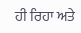ਹੀ ਰਿਹਾ ਅਤੇ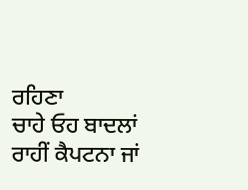ਰਹਿਣਾ
ਚਾਹੇ ਓਹ ਬਾਦਲਾਂ ਰਾਹੀਂ ਕੈਪਟਨਾ ਜਾਂ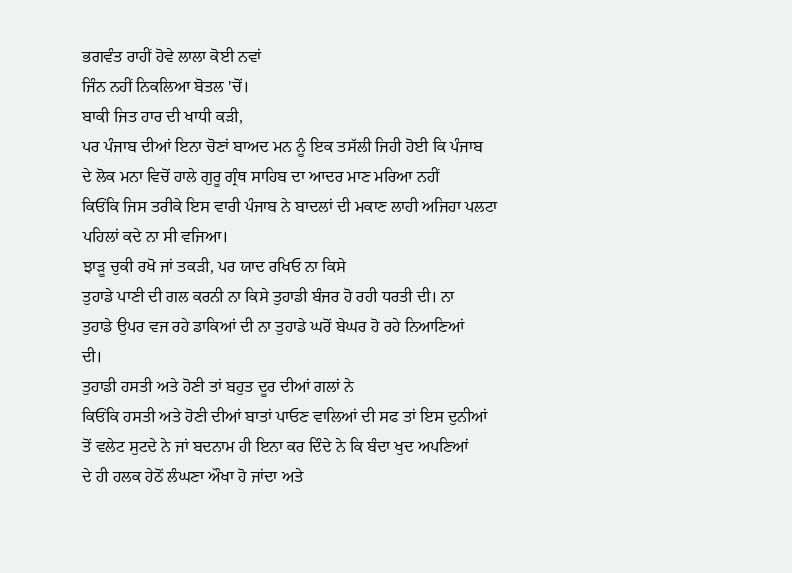ਭਗਵੰਤ ਰਾਹੀਂ ਹੋਵੇ ਲਾਲਾ ਕੋਈ ਨਵਾਂ
ਜਿੰਨ ਨਹੀਂ ਨਿਕਲਿਆ ਬੋਤਲ 'ਚੋਂ।
ਬਾਕੀ ਜਿਤ ਹਾਰ ਦੀ ਖਾਧੀ ਕੜੀ,
ਪਰ ਪੰਜਾਬ ਦੀਆਂ ਇਨਾ ਚੋਣਾਂ ਬਾਅਦ ਮਨ ਨੂੰ ਇਕ ਤਸੱਲੀ ਜਿਹੀ ਹੋਈ ਕਿ ਪੰਜਾਬ
ਦੇ ਲੋਕ ਮਨਾ ਵਿਚੋਂ ਹਾਲੇ ਗੁਰੂ ਗ੍ਰੰਥ ਸਾਹਿਬ ਦਾ ਆਦਰ ਮਾਣ ਮਰਿਆ ਨਹੀਂ
ਕਿਓਂਕਿ ਜਿਸ ਤਰੀਕੇ ਇਸ ਵਾਰੀ ਪੰਜਾਬ ਨੇ ਬਾਦਲਾਂ ਦੀ ਮਕਾਣ ਲਾਹੀ ਅਜਿਹਾ ਪਲਟਾ
ਪਹਿਲਾਂ ਕਦੇ ਨਾ ਸੀ ਵਜਿਆ।
ਝਾੜੂ ਚੁਕੀ ਰਖੋ ਜਾਂ ਤਕੜੀ, ਪਰ ਯਾਦ ਰਖਿਓ ਨਾ ਕਿਸੇ
ਤੁਹਾਡੇ ਪਾਣੀ ਦੀ ਗਲ ਕਰਨੀ ਨਾ ਕਿਸੇ ਤੁਹਾਡੀ ਬੰਜਰ ਹੋ ਰਹੀ ਧਰਤੀ ਦੀ। ਨਾ
ਤੁਹਾਡੇ ਉਪਰ ਵਜ ਰਹੇ ਡਾਕਿਆਂ ਦੀ ਨਾ ਤੁਹਾਡੇ ਘਰੋਂ ਬੇਘਰ ਹੋ ਰਹੇ ਨਿਆਣਿਆਂ
ਦੀ।
ਤੁਹਾਡੀ ਹਸਤੀ ਅਤੇ ਹੋਣੀ ਤਾਂ ਬਹੁਤ ਦੂਰ ਦੀਆਂ ਗਲਾਂ ਨੇ
ਕਿਓਂਕਿ ਹਸਤੀ ਅਤੇ ਹੋਣੀ ਦੀਆਂ ਬਾਤਾਂ ਪਾਓਣ ਵਾਲਿਆਂ ਦੀ ਸਫ ਤਾਂ ਇਸ ਦੁਨੀਆਂ
ਤੋਂ ਵਲੇਟ ਸੁਟਦੇ ਨੇ ਜਾਂ ਬਦਨਾਮ ਹੀ ਇਨਾ ਕਰ ਦਿੰਦੇ ਨੇ ਕਿ ਬੰਦਾ ਖੁਦ ਅਪਣਿਆਂ
ਦੇ ਹੀ ਹਲਕ ਹੇਠੋਂ ਲੰਘਣਾ ਔਖਾ ਹੋ ਜਾਂਦਾ ਅਤੇ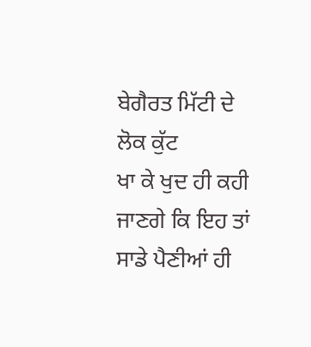ਬੇਗੈਰਤ ਮਿੱਟੀ ਦੇ ਲੋਕ ਕੁੱਟ
ਖਾ ਕੇ ਖੁਦ ਹੀ ਕਹੀ ਜਾਣਗੇ ਕਿ ਇਹ ਤਾਂ ਸਾਡੇ ਪੈਣੀਆਂ ਹੀ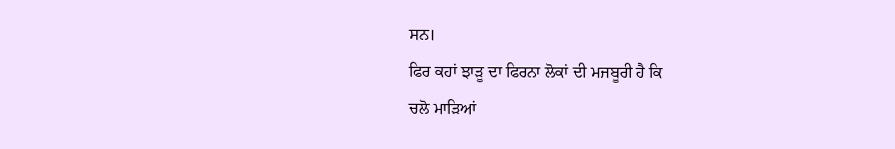ਸਨ।
ਫਿਰ ਕਹਾਂ ਝਾੜੂ ਦਾ ਫਿਰਨਾ ਲੋਕਾਂ ਦੀ ਮਜਬੂਰੀ ਹੈ ਕਿ
ਚਲੋ ਮਾੜਿਆਂ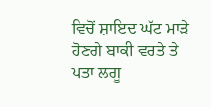ਵਿਚੋਂ ਸ਼ਾਇਦ ਘੱਟ ਮਾੜੇ ਹੋਣਗੇ ਬਾਕੀ ਵਰਤੇ ਤੇ ਪਤਾ ਲਗੂ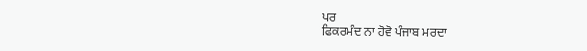ਪਰ
ਫਿਕਰਮੰਦ ਨਾ ਹੋਵੋ ਪੰਜਾਬ ਮਰਦਾ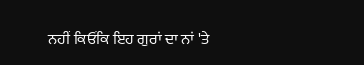ਨਹੀਂ ਕਿਓਂਕਿ ਇਹ ਗੁਰਾਂ ਦਾ ਨਾਂ 'ਤੇ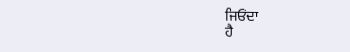ਜਿਓਂਦਾ
ਹੈ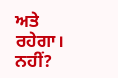ਅਤੇ ਰਹੇਗਾ। ਨਹੀਂ?